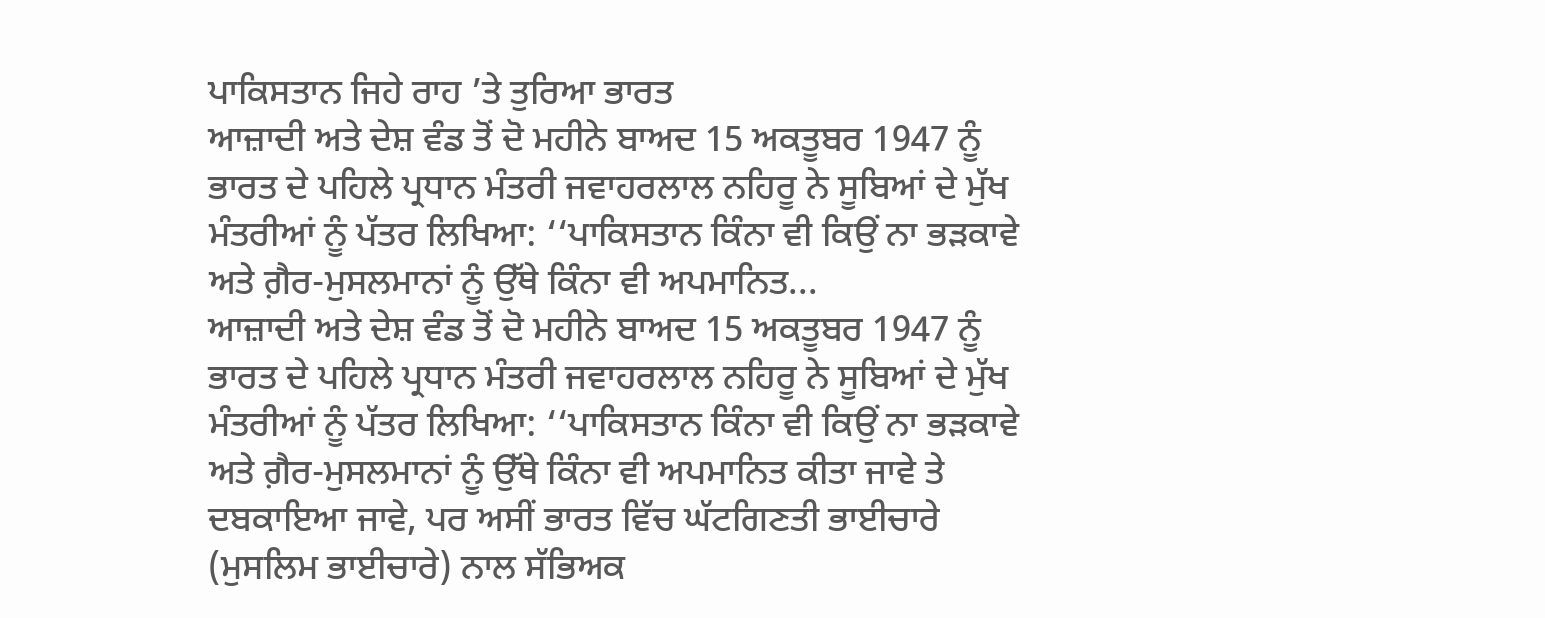ਪਾਕਿਸਤਾਨ ਜਿਹੇ ਰਾਹ ’ਤੇ ਤੁਰਿਆ ਭਾਰਤ
ਆਜ਼ਾਦੀ ਅਤੇ ਦੇਸ਼ ਵੰਡ ਤੋਂ ਦੋ ਮਹੀਨੇ ਬਾਅਦ 15 ਅਕਤੂਬਰ 1947 ਨੂੰ ਭਾਰਤ ਦੇ ਪਹਿਲੇ ਪ੍ਰਧਾਨ ਮੰਤਰੀ ਜਵਾਹਰਲਾਲ ਨਹਿਰੂ ਨੇ ਸੂਬਿਆਂ ਦੇ ਮੁੱਖ ਮੰਤਰੀਆਂ ਨੂੰ ਪੱਤਰ ਲਿਖਿਆ: ‘‘ਪਾਕਿਸਤਾਨ ਕਿੰਨਾ ਵੀ ਕਿਉਂ ਨਾ ਭੜਕਾਵੇ ਅਤੇ ਗ਼ੈਰ-ਮੁਸਲਮਾਨਾਂ ਨੂੰ ਉੱਥੇ ਕਿੰਨਾ ਵੀ ਅਪਮਾਨਿਤ...
ਆਜ਼ਾਦੀ ਅਤੇ ਦੇਸ਼ ਵੰਡ ਤੋਂ ਦੋ ਮਹੀਨੇ ਬਾਅਦ 15 ਅਕਤੂਬਰ 1947 ਨੂੰ ਭਾਰਤ ਦੇ ਪਹਿਲੇ ਪ੍ਰਧਾਨ ਮੰਤਰੀ ਜਵਾਹਰਲਾਲ ਨਹਿਰੂ ਨੇ ਸੂਬਿਆਂ ਦੇ ਮੁੱਖ ਮੰਤਰੀਆਂ ਨੂੰ ਪੱਤਰ ਲਿਖਿਆ: ‘‘ਪਾਕਿਸਤਾਨ ਕਿੰਨਾ ਵੀ ਕਿਉਂ ਨਾ ਭੜਕਾਵੇ ਅਤੇ ਗ਼ੈਰ-ਮੁਸਲਮਾਨਾਂ ਨੂੰ ਉੱਥੇ ਕਿੰਨਾ ਵੀ ਅਪਮਾਨਿਤ ਕੀਤਾ ਜਾਵੇ ਤੇ ਦਬਕਾਇਆ ਜਾਵੇ, ਪਰ ਅਸੀਂ ਭਾਰਤ ਵਿੱਚ ਘੱਟਗਿਣਤੀ ਭਾਈਚਾਰੇ (ਮੁਸਲਿਮ ਭਾਈਚਾਰੇ) ਨਾਲ ਸੱਭਿਅਕ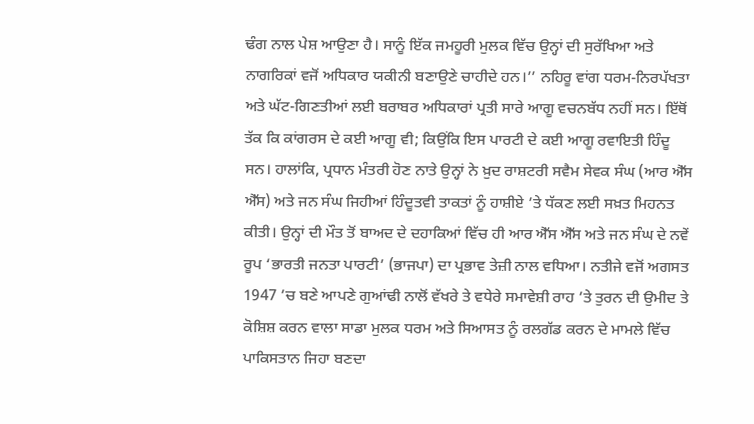ਢੰਗ ਨਾਲ ਪੇਸ਼ ਆਉਣਾ ਹੈ। ਸਾਨੂੰ ਇੱਕ ਜਮਹੂਰੀ ਮੁਲਕ ਵਿੱਚ ਉਨ੍ਹਾਂ ਦੀ ਸੁਰੱਖਿਆ ਅਤੇ ਨਾਗਰਿਕਾਂ ਵਜੋਂ ਅਧਿਕਾਰ ਯਕੀਨੀ ਬਣਾਉਣੇ ਚਾਹੀਦੇ ਹਨ।’’ ਨਹਿਰੂ ਵਾਂਗ ਧਰਮ-ਨਿਰਪੱਖਤਾ ਅਤੇ ਘੱਟ-ਗਿਣਤੀਆਂ ਲਈ ਬਰਾਬਰ ਅਧਿਕਾਰਾਂ ਪ੍ਰਤੀ ਸਾਰੇ ਆਗੂ ਵਚਨਬੱਧ ਨਹੀਂ ਸਨ। ਇੱਥੋਂ ਤੱਕ ਕਿ ਕਾਂਗਰਸ ਦੇ ਕਈ ਆਗੂ ਵੀ; ਕਿਉਂਕਿ ਇਸ ਪਾਰਟੀ ਦੇ ਕਈ ਆਗੂ ਰਵਾਇਤੀ ਹਿੰਦੂ ਸਨ। ਹਾਲਾਂਕਿ, ਪ੍ਰਧਾਨ ਮੰਤਰੀ ਹੋਣ ਨਾਤੇ ਉਨ੍ਹਾਂ ਨੇ ਖ਼ੁਦ ਰਾਸ਼ਟਰੀ ਸਵੈਮ ਸੇਵਕ ਸੰਘ (ਆਰ ਐੱਸ ਐੱਸ) ਅਤੇ ਜਨ ਸੰਘ ਜਿਹੀਆਂ ਹਿੰਦੂਤਵੀ ਤਾਕਤਾਂ ਨੂੰ ਹਾਸ਼ੀਏ ’ਤੇ ਧੱਕਣ ਲਈ ਸਖ਼ਤ ਮਿਹਨਤ ਕੀਤੀ। ਉਨ੍ਹਾਂ ਦੀ ਮੌਤ ਤੋਂ ਬਾਅਦ ਦੇ ਦਹਾਕਿਆਂ ਵਿੱਚ ਹੀ ਆਰ ਐੱਸ ਐੱਸ ਅਤੇ ਜਨ ਸੰਘ ਦੇ ਨਵੇਂ ਰੂਪ ‘ਭਾਰਤੀ ਜਨਤਾ ਪਾਰਟੀ’ (ਭਾਜਪਾ) ਦਾ ਪ੍ਰਭਾਵ ਤੇਜ਼ੀ ਨਾਲ ਵਧਿਆ। ਨਤੀਜੇ ਵਜੋਂ ਅਗਸਤ 1947 ’ਚ ਬਣੇ ਆਪਣੇ ਗੁਆਂਢੀ ਨਾਲੋਂ ਵੱਖਰੇ ਤੇ ਵਧੇਰੇ ਸਮਾਵੇਸ਼ੀ ਰਾਹ ’ਤੇ ਤੁਰਨ ਦੀ ਉਮੀਦ ਤੇ ਕੋਸ਼ਿਸ਼ ਕਰਨ ਵਾਲਾ ਸਾਡਾ ਮੁਲਕ ਧਰਮ ਅਤੇ ਸਿਆਸਤ ਨੂੰ ਰਲਗੱਡ ਕਰਨ ਦੇ ਮਾਮਲੇ ਵਿੱਚ ਪਾਕਿਸਤਾਨ ਜਿਹਾ ਬਣਦਾ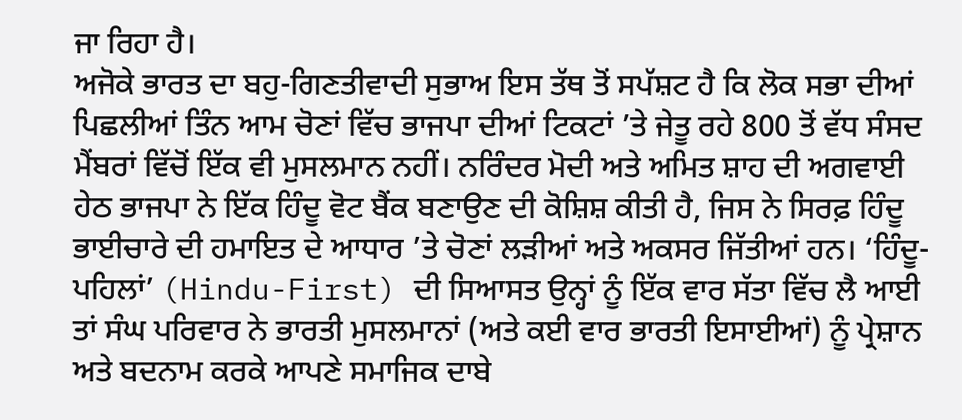ਜਾ ਰਿਹਾ ਹੈ।
ਅਜੋਕੇ ਭਾਰਤ ਦਾ ਬਹੁ-ਗਿਣਤੀਵਾਦੀ ਸੁਭਾਅ ਇਸ ਤੱਥ ਤੋਂ ਸਪੱਸ਼ਟ ਹੈ ਕਿ ਲੋਕ ਸਭਾ ਦੀਆਂ ਪਿਛਲੀਆਂ ਤਿੰਨ ਆਮ ਚੋਣਾਂ ਵਿੱਚ ਭਾਜਪਾ ਦੀਆਂ ਟਿਕਟਾਂ ’ਤੇ ਜੇਤੂ ਰਹੇ 800 ਤੋਂ ਵੱਧ ਸੰਸਦ ਮੈਂਬਰਾਂ ਵਿੱਚੋਂ ਇੱਕ ਵੀ ਮੁਸਲਮਾਨ ਨਹੀਂ। ਨਰਿੰਦਰ ਮੋਦੀ ਅਤੇ ਅਮਿਤ ਸ਼ਾਹ ਦੀ ਅਗਵਾਈ ਹੇਠ ਭਾਜਪਾ ਨੇ ਇੱਕ ਹਿੰਦੂ ਵੋਟ ਬੈਂਕ ਬਣਾਉਣ ਦੀ ਕੋਸ਼ਿਸ਼ ਕੀਤੀ ਹੈ, ਜਿਸ ਨੇ ਸਿਰਫ਼ ਹਿੰਦੂ ਭਾਈਚਾਰੇ ਦੀ ਹਮਾਇਤ ਦੇ ਆਧਾਰ ’ਤੇ ਚੋਣਾਂ ਲੜੀਆਂ ਅਤੇ ਅਕਸਰ ਜਿੱਤੀਆਂ ਹਨ। ‘ਹਿੰਦੂ-ਪਹਿਲਾਂ’ (Hindu-First) ਦੀ ਸਿਆਸਤ ਉਨ੍ਹਾਂ ਨੂੰ ਇੱਕ ਵਾਰ ਸੱਤਾ ਵਿੱਚ ਲੈ ਆਈ ਤਾਂ ਸੰਘ ਪਰਿਵਾਰ ਨੇ ਭਾਰਤੀ ਮੁਸਲਮਾਨਾਂ (ਅਤੇ ਕਈ ਵਾਰ ਭਾਰਤੀ ਇਸਾਈਆਂ) ਨੂੰ ਪ੍ਰੇਸ਼ਾਨ ਅਤੇ ਬਦਨਾਮ ਕਰਕੇ ਆਪਣੇ ਸਮਾਜਿਕ ਦਾਬੇ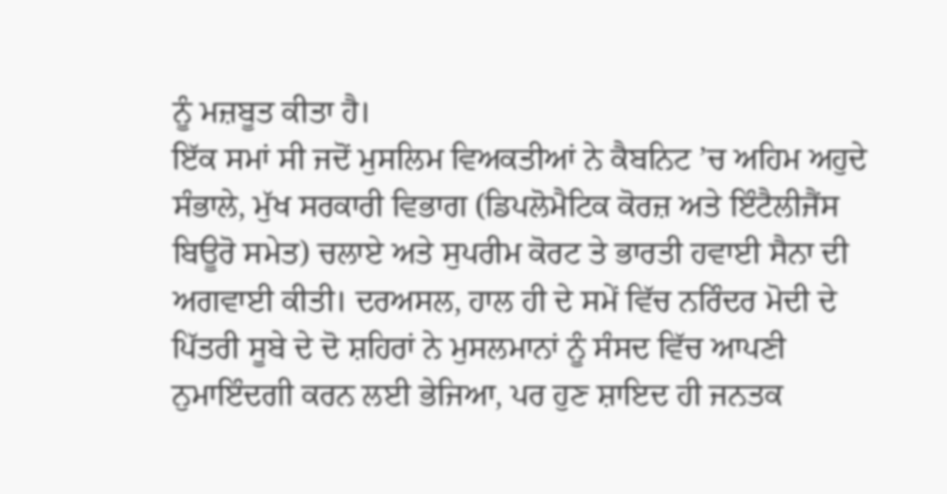ਨੂੰ ਮਜ਼ਬੂਤ ਕੀਤਾ ਹੈ।
ਇੱਕ ਸਮਾਂ ਸੀ ਜਦੋਂ ਮੁਸਲਿਮ ਵਿਅਕਤੀਆਂ ਨੇ ਕੈਬਨਿਟ ’ਚ ਅਹਿਮ ਅਹੁਦੇ ਸੰਭਾਲੇ, ਮੁੱਖ ਸਰਕਾਰੀ ਵਿਭਾਗ (ਡਿਪਲੋਮੈਟਿਕ ਕੋਰਜ਼ ਅਤੇ ਇੰਟੈਲੀਜੈਂਸ ਬਿਊਰੋ ਸਮੇਤ) ਚਲਾਏ ਅਤੇ ਸੁਪਰੀਮ ਕੋਰਟ ਤੇ ਭਾਰਤੀ ਹਵਾਈ ਸੈਨਾ ਦੀ ਅਗਵਾਈ ਕੀਤੀ। ਦਰਅਸਲ, ਹਾਲ ਹੀ ਦੇ ਸਮੇਂ ਵਿੱਚ ਨਰਿੰਦਰ ਮੋਦੀ ਦੇ ਪਿੱਤਰੀ ਸੂਬੇ ਦੇ ਦੋ ਸ਼ਹਿਰਾਂ ਨੇ ਮੁਸਲਮਾਨਾਂ ਨੂੰ ਸੰਸਦ ਵਿੱਚ ਆਪਣੀ ਨੁਮਾਇੰਦਗੀ ਕਰਨ ਲਈ ਭੇਜਿਆ, ਪਰ ਹੁਣ ਸ਼ਾਇਦ ਹੀ ਜਨਤਕ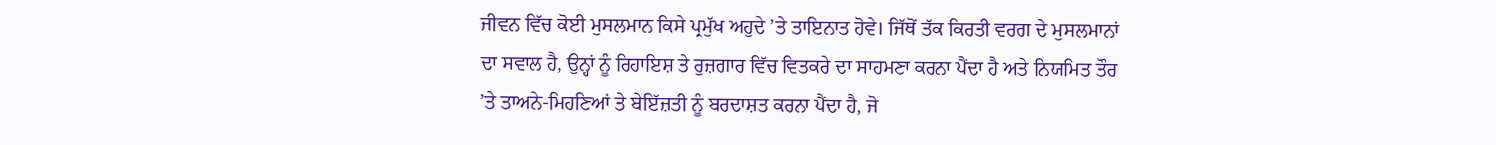ਜੀਵਨ ਵਿੱਚ ਕੋਈ ਮੁਸਲਮਾਨ ਕਿਸੇ ਪ੍ਰਮੁੱਖ ਅਹੁਦੇ ’ਤੇ ਤਾਇਨਾਤ ਹੋਵੇ। ਜਿੱਥੋਂ ਤੱਕ ਕਿਰਤੀ ਵਰਗ ਦੇ ਮੁਸਲਮਾਨਾਂ ਦਾ ਸਵਾਲ ਹੈ, ਉਨ੍ਹਾਂ ਨੂੰ ਰਿਹਾਇਸ਼ ਤੇ ਰੁਜ਼ਗਾਰ ਵਿੱਚ ਵਿਤਕਰੇ ਦਾ ਸਾਹਮਣਾ ਕਰਨਾ ਪੈਂਦਾ ਹੈ ਅਤੇ ਨਿਯਮਿਤ ਤੌਰ ’ਤੇ ਤਾਅਨੇ-ਮਿਹਣਿਆਂ ਤੇ ਬੇਇੱਜ਼ਤੀ ਨੂੰ ਬਰਦਾਸ਼ਤ ਕਰਨਾ ਪੈਂਦਾ ਹੈ, ਜੋ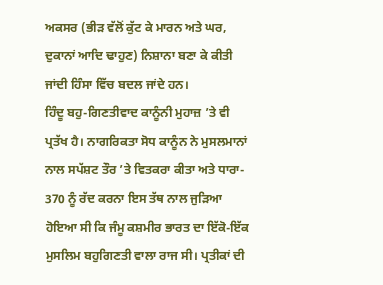ਅਕਸਰ (ਭੀੜ ਵੱਲੋਂ ਕੁੱਟ ਕੇ ਮਾਰਨ ਅਤੇ ਘਰ, ਦੁਕਾਨਾਂ ਆਦਿ ਢਾਹੁਣ) ਨਿਸ਼ਾਨਾ ਬਣਾ ਕੇ ਕੀਤੀ ਜਾਂਦੀ ਹਿੰਸਾ ਵਿੱਚ ਬਦਲ ਜਾਂਦੇ ਹਨ।
ਹਿੰਦੂ ਬਹੁ-ਗਿਣਤੀਵਾਦ ਕਾਨੂੰਨੀ ਮੁਹਾਜ਼ ’ਤੇ ਵੀ ਪ੍ਰਤੱਖ ਹੈ। ਨਾਗਰਿਕਤਾ ਸੋਧ ਕਾਨੂੰਨ ਨੇ ਮੁਸਲਮਾਨਾਂ ਨਾਲ ਸਪੱਸ਼ਟ ਤੌਰ ’ਤੇ ਵਿਤਕਰਾ ਕੀਤਾ ਅਤੇ ਧਾਰਾ- 370 ਨੂੰ ਰੱਦ ਕਰਨਾ ਇਸ ਤੱਥ ਨਾਲ ਜੁੜਿਆ ਹੋਇਆ ਸੀ ਕਿ ਜੰਮੂ ਕਸ਼ਮੀਰ ਭਾਰਤ ਦਾ ਇੱਕੋ-ਇੱਕ ਮੁਸਲਿਮ ਬਹੁਗਿਣਤੀ ਵਾਲਾ ਰਾਜ ਸੀ। ਪ੍ਰਤੀਕਾਂ ਦੀ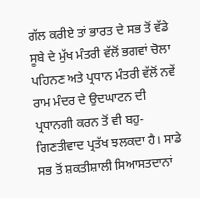ਗੱਲ ਕਰੀਏ ਤਾਂ ਭਾਰਤ ਦੇ ਸਭ ਤੋਂ ਵੱਡੇ ਸੂਬੇ ਦੇ ਮੁੱਖ ਮੰਤਰੀ ਵੱਲੋਂ ਭਗਵਾਂ ਚੋਲਾ ਪਹਿਨਣ ਅਤੇ ਪ੍ਰਧਾਨ ਮੰਤਰੀ ਵੱਲੋਂ ਨਵੇਂ ਰਾਮ ਮੰਦਰ ਦੇ ਉਦਘਾਟਨ ਦੀ ਪ੍ਰਧਾਨਗੀ ਕਰਨ ਤੋਂ ਵੀ ਬਹੁ-ਗਿਣਤੀਵਾਦ ਪ੍ਰਤੱਖ ਝਲਕਦਾ ਹੈ। ਸਾਡੇ ਸਭ ਤੋਂ ਸ਼ਕਤੀਸ਼ਾਲੀ ਸਿਆਸਤਦਾਨਾਂ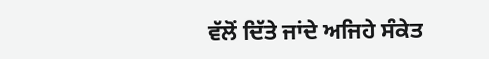ਵੱਲੋਂ ਦਿੱਤੇ ਜਾਂਦੇ ਅਜਿਹੇ ਸੰਕੇਤ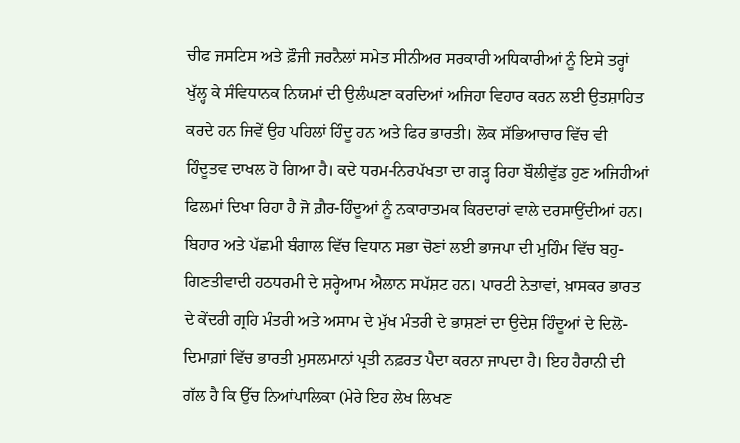ਚੀਫ ਜਸਟਿਸ ਅਤੇ ਫ਼ੌਜੀ ਜਰਨੈਲਾਂ ਸਮੇਤ ਸੀਨੀਅਰ ਸਰਕਾਰੀ ਅਧਿਕਾਰੀਆਂ ਨੂੰ ਇਸੇ ਤਰ੍ਹਾਂ ਖੁੱਲ੍ਹ ਕੇ ਸੰਵਿਧਾਨਕ ਨਿਯਮਾਂ ਦੀ ਉਲੰਘਣਾ ਕਰਦਿਆਂ ਅਜਿਹਾ ਵਿਹਾਰ ਕਰਨ ਲਈ ਉਤਸ਼ਾਹਿਤ ਕਰਦੇ ਹਨ ਜਿਵੇਂ ਉਹ ਪਹਿਲਾਂ ਹਿੰਦੂ ਹਨ ਅਤੇ ਫਿਰ ਭਾਰਤੀ। ਲੋਕ ਸੱਭਿਆਚਾਰ ਵਿੱਚ ਵੀ ਹਿੰਦੂਤਵ ਦਾਖਲ ਹੋ ਗਿਆ ਹੈ। ਕਦੇ ਧਰਮ-ਨਿਰਪੱਖਤਾ ਦਾ ਗੜ੍ਹ ਰਿਹਾ ਬੌਲੀਵੁੱਡ ਹੁਣ ਅਜਿਹੀਆਂ ਫਿਲਮਾਂ ਦਿਖਾ ਰਿਹਾ ਹੈ ਜੋ ਗ਼ੈਰ-ਹਿੰਦੂਆਂ ਨੂੰ ਨਕਾਰਾਤਮਕ ਕਿਰਦਾਰਾਂ ਵਾਲੇ ਦਰਸਾਉਂਦੀਆਂ ਹਨ।
ਬਿਹਾਰ ਅਤੇ ਪੱਛਮੀ ਬੰਗਾਲ ਵਿੱਚ ਵਿਧਾਨ ਸਭਾ ਚੋਣਾਂ ਲਈ ਭਾਜਪਾ ਦੀ ਮੁਹਿੰਮ ਵਿੱਚ ਬਹੁ-ਗਿਣਤੀਵਾਦੀ ਹਠਧਰਮੀ ਦੇ ਸ਼ਰ੍ਹੇਆਮ ਐਲਾਨ ਸਪੱਸ਼ਟ ਹਨ। ਪਾਰਟੀ ਨੇਤਾਵਾਂ, ਖ਼ਾਸਕਰ ਭਾਰਤ ਦੇ ਕੇਂਦਰੀ ਗ੍ਰਹਿ ਮੰਤਰੀ ਅਤੇ ਅਸਾਮ ਦੇ ਮੁੱਖ ਮੰਤਰੀ ਦੇ ਭਾਸ਼ਣਾਂ ਦਾ ਉਦੇਸ਼ ਹਿੰਦੂਆਂ ਦੇ ਦਿਲੋ-ਦਿਮਾਗ਼ਾਂ ਵਿੱਚ ਭਾਰਤੀ ਮੁਸਲਮਾਨਾਂ ਪ੍ਰਤੀ ਨਫ਼ਰਤ ਪੈਦਾ ਕਰਨਾ ਜਾਪਦਾ ਹੈ। ਇਹ ਹੈਰਾਨੀ ਦੀ ਗੱਲ ਹੈ ਕਿ ਉੱਚ ਨਿਆਂਪਾਲਿਕਾ (ਮੇਰੇ ਇਹ ਲੇਖ ਲਿਖਣ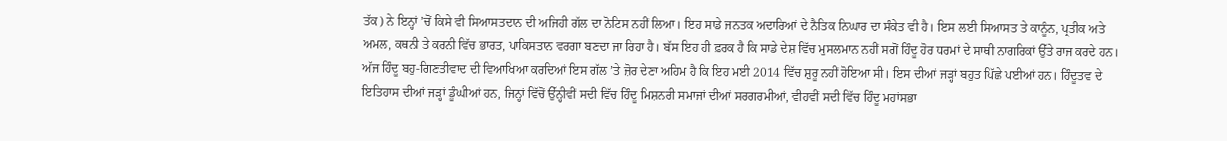ਤੱਕ) ਨੇ ਇਨ੍ਹਾਂ ’ਚੋਂ ਕਿਸੇ ਵੀ ਸਿਆਸਤਦਾਨ ਦੀ ਅਜਿਹੀ ਗੱਲ ਦਾ ਨੋਟਿਸ ਨਹੀਂ ਲਿਆ। ਇਹ ਸਾਡੇ ਜਨਤਕ ਅਦਾਰਿਆਂ ਦੇ ਨੈਤਿਕ ਨਿਘਾਰ ਦਾ ਸੰਕੇਤ ਵੀ ਹੈ। ਇਸ ਲਈ ਸਿਆਸਤ ਤੇ ਕਾਨੂੰਨ, ਪ੍ਰਤੀਕ ਅਤੇ ਅਮਲ, ਕਥਨੀ ਤੇ ਕਰਨੀ ਵਿੱਚ ਭਾਰਤ, ਪਾਕਿਸਤਾਨ ਵਰਗਾ ਬਣਦਾ ਜਾ ਰਿਹਾ ਹੈ। ਬੱਸ ਇਹ ਹੀ ਫ਼ਰਕ ਹੈ ਕਿ ਸਾਡੇ ਦੇਸ਼ ਵਿੱਚ ਮੁਸਲਮਾਨ ਨਹੀਂ ਸਗੋਂ ਹਿੰਦੂ ਹੋਰ ਧਰਮਾਂ ਦੇ ਸਾਥੀ ਨਾਗਰਿਕਾਂ ਉੱਤੇ ਰਾਜ ਕਰਦੇ ਹਨ। ਅੱਜ ਹਿੰਦੂ ਬਹੁ-ਗਿਣਤੀਵਾਦ ਦੀ ਵਿਆਖਿਆ ਕਰਦਿਆਂ ਇਸ ਗੱਲ ’ਤੇ ਜ਼ੋਰ ਦੇਣਾ ਅਹਿਮ ਹੈ ਕਿ ਇਹ ਮਈ 2014 ਵਿੱਚ ਸ਼ੁਰੂ ਨਹੀਂ ਹੋਇਆ ਸੀ। ਇਸ ਦੀਆਂ ਜੜ੍ਹਾਂ ਬਹੁਤ ਪਿੱਛੇ ਪਈਆਂ ਹਨ। ਹਿੰਦੂਤਵ ਦੇ ਇਤਿਹਾਸ ਦੀਆਂ ਜੜ੍ਹਾਂ ਡੂੰਘੀਆਂ ਹਨ, ਜਿਨ੍ਹਾਂ ਵਿੱਚੋਂ ਉੱਨ੍ਹੀਵੀਂ ਸਦੀ ਵਿੱਚ ਹਿੰਦੂ ਮਿਸ਼ਨਰੀ ਸਮਾਜਾਂ ਦੀਆਂ ਸਰਗਰਮੀਆਂ, ਵੀਹਵੀਂ ਸਦੀ ਵਿੱਚ ਹਿੰਦੂ ਮਹਾਂਸਭਾ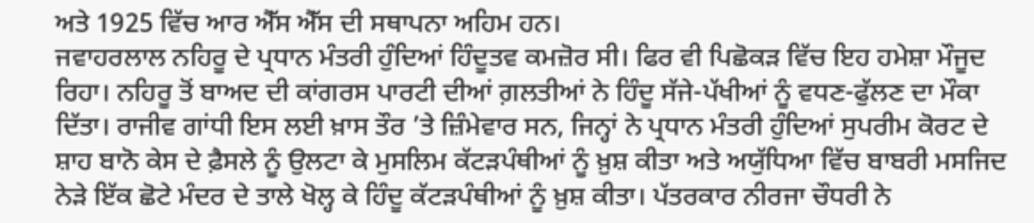ਅਤੇ 1925 ਵਿੱਚ ਆਰ ਐੱਸ ਐੱਸ ਦੀ ਸਥਾਪਨਾ ਅਹਿਮ ਹਨ।
ਜਵਾਹਰਲਾਲ ਨਹਿਰੂ ਦੇ ਪ੍ਰਧਾਨ ਮੰਤਰੀ ਹੁੰਦਿਆਂ ਹਿੰਦੂਤਵ ਕਮਜ਼ੋਰ ਸੀ। ਫਿਰ ਵੀ ਪਿਛੋਕੜ ਵਿੱਚ ਇਹ ਹਮੇਸ਼ਾ ਮੌਜੂਦ ਰਿਹਾ। ਨਹਿਰੂ ਤੋਂ ਬਾਅਦ ਦੀ ਕਾਂਗਰਸ ਪਾਰਟੀ ਦੀਆਂ ਗ਼ਲਤੀਆਂ ਨੇ ਹਿੰਦੂ ਸੱਜੇ-ਪੱਖੀਆਂ ਨੂੰ ਵਧਣ-ਫੁੱਲਣ ਦਾ ਮੌਕਾ ਦਿੱਤਾ। ਰਾਜੀਵ ਗਾਂਧੀ ਇਸ ਲਈ ਖ਼ਾਸ ਤੌਰ ’ਤੇ ਜ਼ਿੰਮੇਵਾਰ ਸਨ, ਜਿਨ੍ਹਾਂ ਨੇ ਪ੍ਰਧਾਨ ਮੰਤਰੀ ਹੁੰਦਿਆਂ ਸੁਪਰੀਮ ਕੋਰਟ ਦੇ ਸ਼ਾਹ ਬਾਨੋ ਕੇਸ ਦੇ ਫ਼ੈਸਲੇ ਨੂੰ ਉਲਟਾ ਕੇ ਮੁਸਲਿਮ ਕੱਟੜਪੰਥੀਆਂ ਨੂੰ ਖ਼ੁਸ਼ ਕੀਤਾ ਅਤੇ ਅਯੁੱਧਿਆ ਵਿੱਚ ਬਾਬਰੀ ਮਸਜਿਦ ਨੇੜੇ ਇੱਕ ਛੋਟੇ ਮੰਦਰ ਦੇ ਤਾਲੇ ਖੋਲ੍ਹ ਕੇ ਹਿੰਦੂ ਕੱਟੜਪੰਥੀਆਂ ਨੂੰ ਖ਼ੁਸ਼ ਕੀਤਾ। ਪੱਤਰਕਾਰ ਨੀਰਜਾ ਚੌਧਰੀ ਨੇ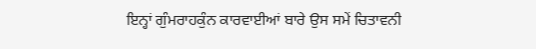ਇਨ੍ਹਾਂ ਗੁੰਮਰਾਹਕੁੰਨ ਕਾਰਵਾਈਆਂ ਬਾਰੇ ਉਸ ਸਮੇਂ ਚਿਤਾਵਨੀ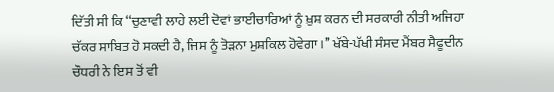ਦਿੱਤੀ ਸੀ ਕਿ ‘‘ਚੁਣਾਵੀ ਲਾਹੇ ਲਈ ਦੋਵਾਂ ਭਾਈਚਾਰਿਆਂ ਨੂੰ ਖ਼ੁਸ਼ ਕਰਨ ਦੀ ਸਰਕਾਰੀ ਨੀਤੀ ਅਜਿਹਾ ਚੱਕਰ ਸਾਬਿਤ ਹੋ ਸਕਦੀ ਹੈ, ਜਿਸ ਨੂੰ ਤੋੜਨਾ ਮੁਸ਼ਕਿਲ ਹੋਵੇਗਾ।’’ ਖੱਬੇ-ਪੱਖੀ ਸੰਸਦ ਮੈਂਬਰ ਸੈਫੂਦੀਨ ਚੌਧਰੀ ਨੇ ਇਸ ਤੋਂ ਵੀ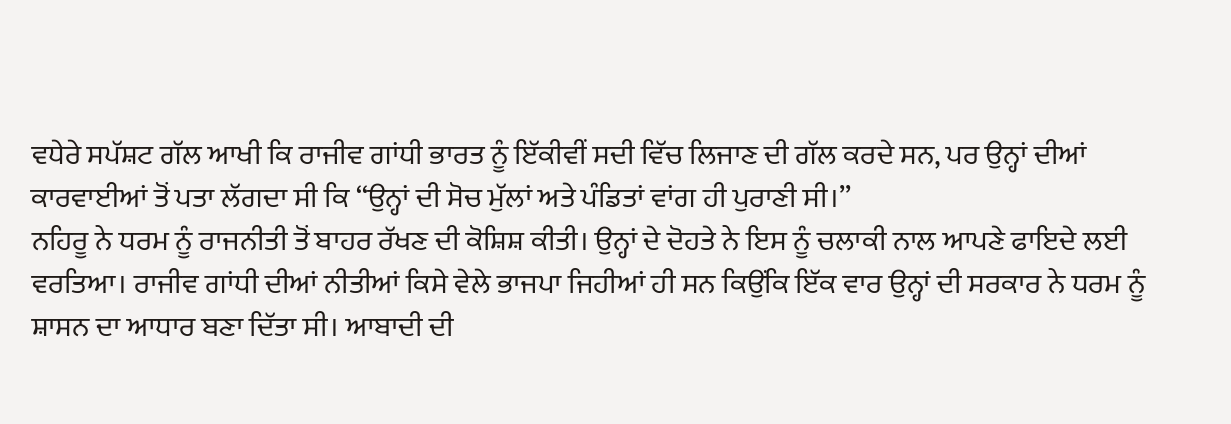ਵਧੇਰੇ ਸਪੱਸ਼ਟ ਗੱਲ ਆਖੀ ਕਿ ਰਾਜੀਵ ਗਾਂਧੀ ਭਾਰਤ ਨੂੰ ਇੱਕੀਵੀਂ ਸਦੀ ਵਿੱਚ ਲਿਜਾਣ ਦੀ ਗੱਲ ਕਰਦੇ ਸਨ, ਪਰ ਉਨ੍ਹਾਂ ਦੀਆਂ ਕਾਰਵਾਈਆਂ ਤੋਂ ਪਤਾ ਲੱਗਦਾ ਸੀ ਕਿ ‘‘ਉਨ੍ਹਾਂ ਦੀ ਸੋਚ ਮੁੱਲਾਂ ਅਤੇ ਪੰਡਿਤਾਂ ਵਾਂਗ ਹੀ ਪੁਰਾਣੀ ਸੀ।’’
ਨਹਿਰੂ ਨੇ ਧਰਮ ਨੂੰ ਰਾਜਨੀਤੀ ਤੋਂ ਬਾਹਰ ਰੱਖਣ ਦੀ ਕੋਸ਼ਿਸ਼ ਕੀਤੀ। ਉਨ੍ਹਾਂ ਦੇ ਦੋਹਤੇ ਨੇ ਇਸ ਨੂੰ ਚਲਾਕੀ ਨਾਲ ਆਪਣੇ ਫਾਇਦੇ ਲਈ ਵਰਤਿਆ। ਰਾਜੀਵ ਗਾਂਧੀ ਦੀਆਂ ਨੀਤੀਆਂ ਕਿਸੇ ਵੇਲੇ ਭਾਜਪਾ ਜਿਹੀਆਂ ਹੀ ਸਨ ਕਿਉਂਕਿ ਇੱਕ ਵਾਰ ਉਨ੍ਹਾਂ ਦੀ ਸਰਕਾਰ ਨੇ ਧਰਮ ਨੂੰ ਸ਼ਾਸਨ ਦਾ ਆਧਾਰ ਬਣਾ ਦਿੱਤਾ ਸੀ। ਆਬਾਦੀ ਦੀ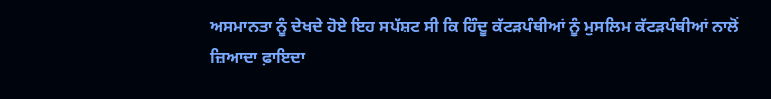ਅਸਮਾਨਤਾ ਨੂੰ ਦੇਖਦੇ ਹੋਏ ਇਹ ਸਪੱਸ਼ਟ ਸੀ ਕਿ ਹਿੰਦੂ ਕੱਟੜਪੰਥੀਆਂ ਨੂੰ ਮੁਸਲਿਮ ਕੱਟੜਪੰਥੀਆਂ ਨਾਲੋਂ ਜ਼ਿਆਦਾ ਫ਼ਾਇਦਾ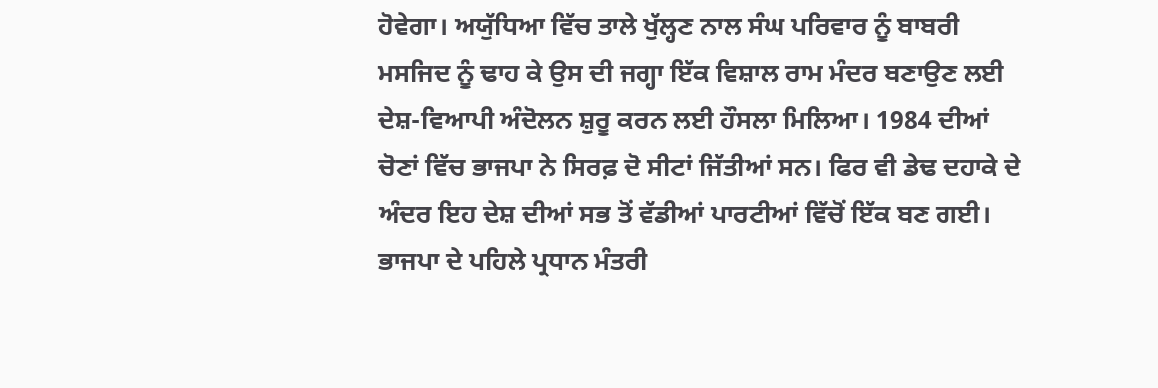ਹੋਵੇਗਾ। ਅਯੁੱਧਿਆ ਵਿੱਚ ਤਾਲੇ ਖੁੱਲ੍ਹਣ ਨਾਲ ਸੰਘ ਪਰਿਵਾਰ ਨੂੰ ਬਾਬਰੀ ਮਸਜਿਦ ਨੂੰ ਢਾਹ ਕੇ ਉਸ ਦੀ ਜਗ੍ਹਾ ਇੱਕ ਵਿਸ਼ਾਲ ਰਾਮ ਮੰਦਰ ਬਣਾਉਣ ਲਈ ਦੇਸ਼-ਵਿਆਪੀ ਅੰਦੋਲਨ ਸ਼ੁਰੂ ਕਰਨ ਲਈ ਹੌਸਲਾ ਮਿਲਿਆ। 1984 ਦੀਆਂ ਚੋਣਾਂ ਵਿੱਚ ਭਾਜਪਾ ਨੇ ਸਿਰਫ਼ ਦੋ ਸੀਟਾਂ ਜਿੱਤੀਆਂ ਸਨ। ਫਿਰ ਵੀ ਡੇਢ ਦਹਾਕੇ ਦੇ ਅੰਦਰ ਇਹ ਦੇਸ਼ ਦੀਆਂ ਸਭ ਤੋਂ ਵੱਡੀਆਂ ਪਾਰਟੀਆਂ ਵਿੱਚੋਂ ਇੱਕ ਬਣ ਗਈ।
ਭਾਜਪਾ ਦੇ ਪਹਿਲੇ ਪ੍ਰਧਾਨ ਮੰਤਰੀ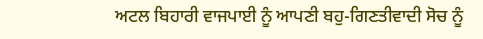ਅਟਲ ਬਿਹਾਰੀ ਵਾਜਪਾਈ ਨੂੰ ਆਪਣੀ ਬਹੁ-ਗਿਣਤੀਵਾਦੀ ਸੋਚ ਨੂੰ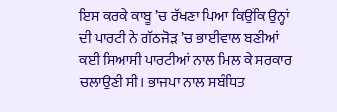ਇਸ ਕਰਕੇ ਕਾਬੂ ’ਚ ਰੱਖਣਾ ਪਿਆ ਕਿਉਂਕਿ ਉਨ੍ਹਾਂ ਦੀ ਪਾਰਟੀ ਨੇ ਗੱਠਜੋੜ ’ਚ ਭਾਈਵਾਲ ਬਣੀਆਂ ਕਈ ਸਿਆਸੀ ਪਾਰਟੀਆਂ ਨਾਲ ਮਿਲ ਕੇ ਸਰਕਾਰ ਚਲਾਉਣੀ ਸੀ। ਭਾਜਪਾ ਨਾਲ ਸਬੰਧਿਤ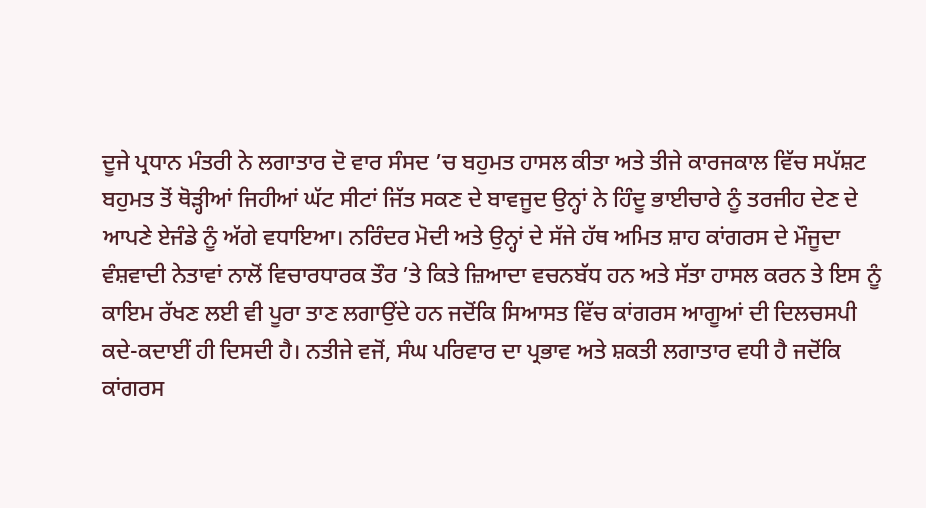ਦੂਜੇ ਪ੍ਰਧਾਨ ਮੰਤਰੀ ਨੇ ਲਗਾਤਾਰ ਦੋ ਵਾਰ ਸੰਸਦ ’ਚ ਬਹੁਮਤ ਹਾਸਲ ਕੀਤਾ ਅਤੇ ਤੀਜੇ ਕਾਰਜਕਾਲ ਵਿੱਚ ਸਪੱਸ਼ਟ ਬਹੁਮਤ ਤੋਂ ਥੋੜ੍ਹੀਆਂ ਜਿਹੀਆਂ ਘੱਟ ਸੀਟਾਂ ਜਿੱਤ ਸਕਣ ਦੇ ਬਾਵਜੂਦ ਉਨ੍ਹਾਂ ਨੇ ਹਿੰਦੂ ਭਾਈਚਾਰੇ ਨੂੰ ਤਰਜੀਹ ਦੇਣ ਦੇ ਆਪਣੇ ਏਜੰਡੇ ਨੂੰ ਅੱਗੇ ਵਧਾਇਆ। ਨਰਿੰਦਰ ਮੋਦੀ ਅਤੇ ਉਨ੍ਹਾਂ ਦੇ ਸੱਜੇ ਹੱਥ ਅਮਿਤ ਸ਼ਾਹ ਕਾਂਗਰਸ ਦੇ ਮੌਜੂਦਾ ਵੰਸ਼ਵਾਦੀ ਨੇਤਾਵਾਂ ਨਾਲੋਂ ਵਿਚਾਰਧਾਰਕ ਤੌਰ ’ਤੇ ਕਿਤੇ ਜ਼ਿਆਦਾ ਵਚਨਬੱਧ ਹਨ ਅਤੇ ਸੱਤਾ ਹਾਸਲ ਕਰਨ ਤੇ ਇਸ ਨੂੰ ਕਾਇਮ ਰੱਖਣ ਲਈ ਵੀ ਪੂਰਾ ਤਾਣ ਲਗਾਉਂਦੇ ਹਨ ਜਦੋਂਕਿ ਸਿਆਸਤ ਵਿੱਚ ਕਾਂਗਰਸ ਆਗੂਆਂ ਦੀ ਦਿਲਚਸਪੀ ਕਦੇ-ਕਦਾਈਂ ਹੀ ਦਿਸਦੀ ਹੈ। ਨਤੀਜੇ ਵਜੋਂ, ਸੰਘ ਪਰਿਵਾਰ ਦਾ ਪ੍ਰਭਾਵ ਅਤੇ ਸ਼ਕਤੀ ਲਗਾਤਾਰ ਵਧੀ ਹੈ ਜਦੋਂਕਿ ਕਾਂਗਰਸ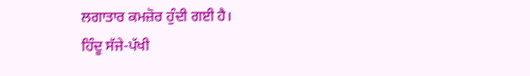ਲਗਾਤਾਰ ਕਮਜ਼ੋਰ ਹੁੰਦੀ ਗਈ ਹੈ।
ਹਿੰਦੂ ਸੱਜੇ-ਪੱਖੀ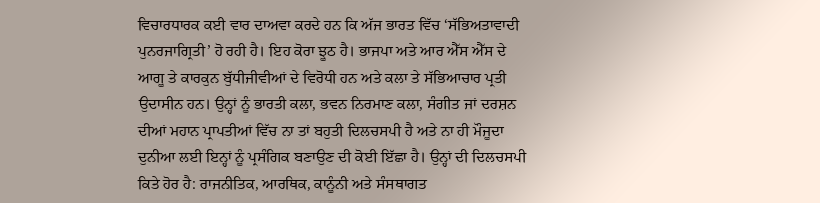ਵਿਚਾਰਧਾਰਕ ਕਈ ਵਾਰ ਦਾਅਵਾ ਕਰਦੇ ਹਨ ਕਿ ਅੱਜ ਭਾਰਤ ਵਿੱਚ ‘ਸੱਭਿਅਤਾਵਾਦੀ ਪੁਨਰਜਾਗ੍ਰਿਤੀ’ ਹੋ ਰਹੀ ਹੈ। ਇਹ ਕੋਰਾ ਝੂਠ ਹੈ। ਭਾਜਪਾ ਅਤੇ ਆਰ ਐੱਸ ਐੱਸ ਦੇ ਆਗੂ ਤੇ ਕਾਰਕੁਨ ਬੁੱਧੀਜੀਵੀਆਂ ਦੇ ਵਿਰੋਧੀ ਹਨ ਅਤੇ ਕਲਾ ਤੇ ਸੱਭਿਆਚਾਰ ਪ੍ਰਤੀ ਉਦਾਸੀਨ ਹਨ। ਉਨ੍ਹਾਂ ਨੂੰ ਭਾਰਤੀ ਕਲਾ, ਭਵਨ ਨਿਰਮਾਣ ਕਲਾ, ਸੰਗੀਤ ਜਾਂ ਦਰਸ਼ਨ ਦੀਆਂ ਮਹਾਨ ਪ੍ਰਾਪਤੀਆਂ ਵਿੱਚ ਨਾ ਤਾਂ ਬਹੁਤੀ ਦਿਲਚਸਪੀ ਹੈ ਅਤੇ ਨਾ ਹੀ ਮੌਜੂਦਾ ਦੁਨੀਆ ਲਈ ਇਨ੍ਹਾਂ ਨੂੰ ਪ੍ਰਸੰਗਿਕ ਬਣਾਉਣ ਦੀ ਕੋਈ ਇੱਛਾ ਹੈ। ਉਨ੍ਹਾਂ ਦੀ ਦਿਲਚਸਪੀ ਕਿਤੇ ਹੋਰ ਹੈ: ਰਾਜਨੀਤਿਕ, ਆਰਥਿਕ, ਕਾਨੂੰਨੀ ਅਤੇ ਸੰਸਥਾਗਤ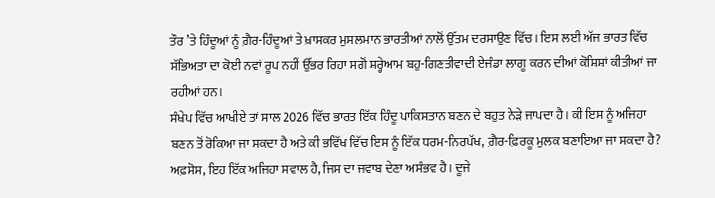ਤੌਰ ’ਤੇ ਹਿੰਦੂਆਂ ਨੂੰ ਗ਼ੈਰ-ਹਿੰਦੂਆਂ ਤੇ ਖ਼ਾਸਕਰ ਮੁਸਲਮਾਨ ਭਾਰਤੀਆਂ ਨਾਲੋਂ ਉੱਤਮ ਦਰਸਾਉਣ ਵਿੱਚ। ਇਸ ਲਈ ਅੱਜ ਭਾਰਤ ਵਿੱਚ ਸੱਭਿਅਤਾ ਦਾ ਕੋਈ ਨਵਾਂ ਰੂਪ ਨਹੀਂ ਉੱਭਰ ਰਿਹਾ ਸਗੋਂ ਸ਼ਰ੍ਹੇਆਮ ਬਹੁ-ਗਿਣਤੀਵਾਦੀ ਏਜੰਡਾ ਲਾਗੂ ਕਰਨ ਦੀਆਂ ਕੋਸ਼ਿਸ਼ਾਂ ਕੀਤੀਆਂ ਜਾ ਰਹੀਆਂ ਹਨ।
ਸੰਖੇਪ ਵਿੱਚ ਆਖੀਏ ਤਾਂ ਸਾਲ 2026 ਵਿੱਚ ਭਾਰਤ ਇੱਕ ਹਿੰਦੂ ਪਾਕਿਸਤਾਨ ਬਣਨ ਦੇ ਬਹੁਤ ਨੇੜੇ ਜਾਪਦਾ ਹੈ। ਕੀ ਇਸ ਨੂੰ ਅਜਿਹਾ ਬਣਨ ਤੋਂ ਰੋਕਿਆ ਜਾ ਸਕਦਾ ਹੈ ਅਤੇ ਕੀ ਭਵਿੱਖ ਵਿੱਚ ਇਸ ਨੂੰ ਇੱਕ ਧਰਮ-ਨਿਰਪੱਖ, ਗ਼ੈਰ-ਫ਼ਿਰਕੂ ਮੁਲਕ ਬਣਾਇਆ ਜਾ ਸਕਦਾ ਹੈ? ਅਫ਼ਸੋਸ, ਇਹ ਇੱਕ ਅਜਿਹਾ ਸਵਾਲ ਹੈ, ਜਿਸ ਦਾ ਜਵਾਬ ਦੇਣਾ ਅਸੰਭਵ ਹੈ। ਦੂਜੇ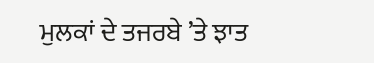ਮੁਲਕਾਂ ਦੇ ਤਜਰਬੇ ’ਤੇ ਝਾਤ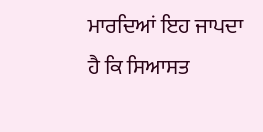ਮਾਰਦਿਆਂ ਇਹ ਜਾਪਦਾ ਹੈ ਕਿ ਸਿਆਸਤ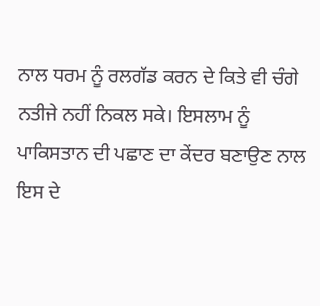ਨਾਲ ਧਰਮ ਨੂੰ ਰਲਗੱਡ ਕਰਨ ਦੇ ਕਿਤੇ ਵੀ ਚੰਗੇ ਨਤੀਜੇ ਨਹੀਂ ਨਿਕਲ ਸਕੇ। ਇਸਲਾਮ ਨੂੰ ਪਾਕਿਸਤਾਨ ਦੀ ਪਛਾਣ ਦਾ ਕੇਂਦਰ ਬਣਾਉਣ ਨਾਲ ਇਸ ਦੇ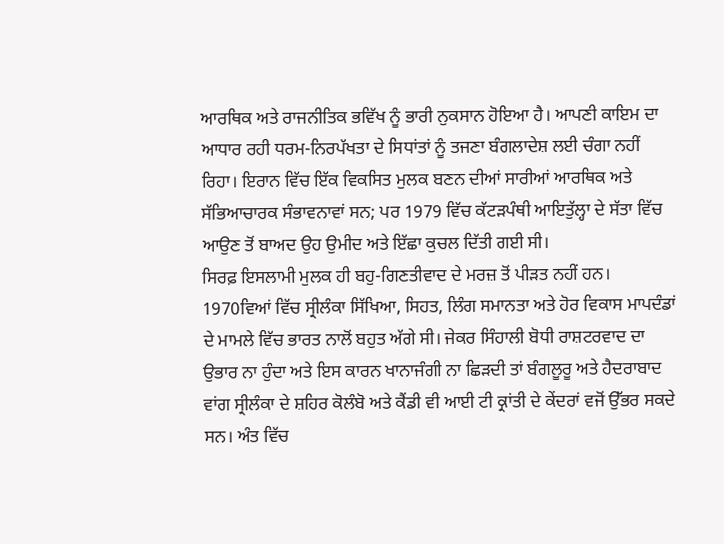ਆਰਥਿਕ ਅਤੇ ਰਾਜਨੀਤਿਕ ਭਵਿੱਖ ਨੂੰ ਭਾਰੀ ਨੁਕਸਾਨ ਹੋਇਆ ਹੈ। ਆਪਣੀ ਕਾਇਮ ਦਾ ਆਧਾਰ ਰਹੀ ਧਰਮ-ਨਿਰਪੱਖਤਾ ਦੇ ਸਿਧਾਂਤਾਂ ਨੂੰ ਤਜਣਾ ਬੰਗਲਾਦੇਸ਼ ਲਈ ਚੰਗਾ ਨਹੀਂ ਰਿਹਾ। ਇਰਾਨ ਵਿੱਚ ਇੱਕ ਵਿਕਸਿਤ ਮੁਲਕ ਬਣਨ ਦੀਆਂ ਸਾਰੀਆਂ ਆਰਥਿਕ ਅਤੇ ਸੱਭਿਆਚਾਰਕ ਸੰਭਾਵਨਾਵਾਂ ਸਨ; ਪਰ 1979 ਵਿੱਚ ਕੱਟੜਪੰਥੀ ਆਇਤੁੱਲ੍ਹਾ ਦੇ ਸੱਤਾ ਵਿੱਚ ਆਉਣ ਤੋਂ ਬਾਅਦ ਉਹ ਉਮੀਦ ਅਤੇ ਇੱਛਾ ਕੁਚਲ ਦਿੱਤੀ ਗਈ ਸੀ।
ਸਿਰਫ਼ ਇਸਲਾਮੀ ਮੁਲਕ ਹੀ ਬਹੁ-ਗਿਣਤੀਵਾਦ ਦੇ ਮਰਜ਼ ਤੋਂ ਪੀੜਤ ਨਹੀਂ ਹਨ। 1970ਵਿਆਂ ਵਿੱਚ ਸ੍ਰੀਲੰਕਾ ਸਿੱਖਿਆ, ਸਿਹਤ, ਲਿੰਗ ਸਮਾਨਤਾ ਅਤੇ ਹੋਰ ਵਿਕਾਸ ਮਾਪਦੰਡਾਂ ਦੇ ਮਾਮਲੇ ਵਿੱਚ ਭਾਰਤ ਨਾਲੋਂ ਬਹੁਤ ਅੱਗੇ ਸੀ। ਜੇਕਰ ਸਿੰਹਾਲੀ ਬੋਧੀ ਰਾਸ਼ਟਰਵਾਦ ਦਾ ਉਭਾਰ ਨਾ ਹੁੰਦਾ ਅਤੇ ਇਸ ਕਾਰਨ ਖਾਨਾਜੰਗੀ ਨਾ ਛਿੜਦੀ ਤਾਂ ਬੰਗਲੂਰੂ ਅਤੇ ਹੈਦਰਾਬਾਦ ਵਾਂਗ ਸ੍ਰੀਲੰਕਾ ਦੇ ਸ਼ਹਿਰ ਕੋਲੰਬੋ ਅਤੇ ਕੈਂਡੀ ਵੀ ਆਈ ਟੀ ਕ੍ਰਾਂਤੀ ਦੇ ਕੇਂਦਰਾਂ ਵਜੋਂ ਉੱਭਰ ਸਕਦੇ ਸਨ। ਅੰਤ ਵਿੱਚ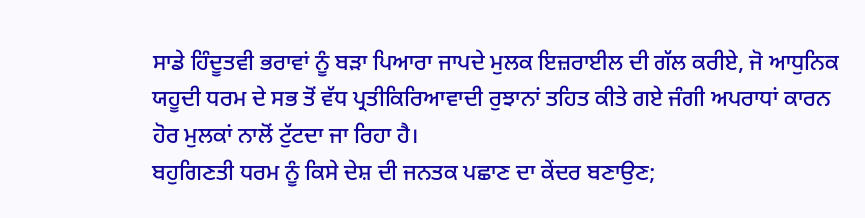ਸਾਡੇ ਹਿੰਦੂਤਵੀ ਭਰਾਵਾਂ ਨੂੰ ਬੜਾ ਪਿਆਰਾ ਜਾਪਦੇ ਮੁਲਕ ਇਜ਼ਰਾਈਲ ਦੀ ਗੱਲ ਕਰੀਏ, ਜੋ ਆਧੁਨਿਕ ਯਹੂਦੀ ਧਰਮ ਦੇ ਸਭ ਤੋਂ ਵੱਧ ਪ੍ਰਤੀਕਿਰਿਆਵਾਦੀ ਰੁਝਾਨਾਂ ਤਹਿਤ ਕੀਤੇ ਗਏ ਜੰਗੀ ਅਪਰਾਧਾਂ ਕਾਰਨ ਹੋਰ ਮੁਲਕਾਂ ਨਾਲੋਂ ਟੁੱਟਦਾ ਜਾ ਰਿਹਾ ਹੈ।
ਬਹੁਗਿਣਤੀ ਧਰਮ ਨੂੰ ਕਿਸੇ ਦੇਸ਼ ਦੀ ਜਨਤਕ ਪਛਾਣ ਦਾ ਕੇਂਦਰ ਬਣਾਉਣ;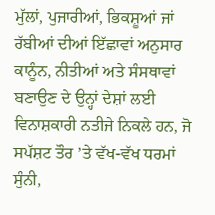ਮੁੱਲਾਂ, ਪੁਜਾਰੀਆਂ, ਭਿਕਸ਼ੂਆਂ ਜਾਂ ਰੱਬੀਆਂ ਦੀਆਂ ਇੱਛਾਵਾਂ ਅਨੁਸਾਰ ਕਾਨੂੰਨ, ਨੀਤੀਆਂ ਅਤੇ ਸੰਸਥਾਵਾਂ ਬਣਾਉਣ ਦੇ ਉਨ੍ਹਾਂ ਦੇਸ਼ਾਂ ਲਈ ਵਿਨਾਸ਼ਕਾਰੀ ਨਤੀਜੇ ਨਿਕਲੇ ਹਨ, ਜੋ ਸਪੱਸ਼ਟ ਤੌਰ ’ਤੇ ਵੱਖ-ਵੱਖ ਧਰਮਾਂ ਸੁੰਨੀ,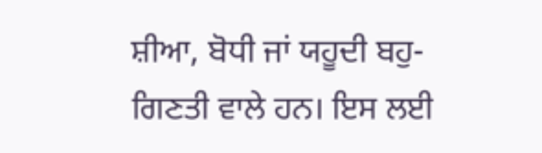ਸ਼ੀਆ, ਬੋਧੀ ਜਾਂ ਯਹੂਦੀ ਬਹੁ-ਗਿਣਤੀ ਵਾਲੇ ਹਨ। ਇਸ ਲਈ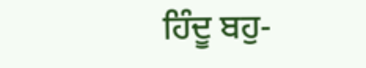ਹਿੰਦੂ ਬਹੁ-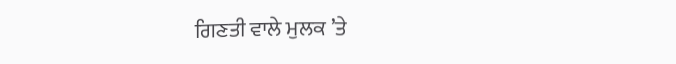ਗਿਣਤੀ ਵਾਲੇ ਮੁਲਕ ’ਤੇ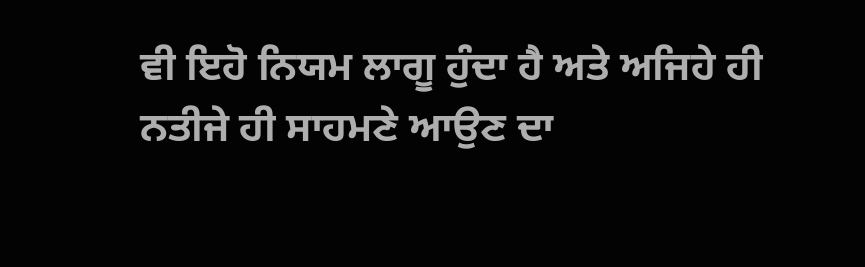ਵੀ ਇਹੋ ਨਿਯਮ ਲਾਗੂ ਹੁੰਦਾ ਹੈ ਅਤੇ ਅਜਿਹੇ ਹੀ ਨਤੀਜੇ ਹੀ ਸਾਹਮਣੇ ਆਉਣ ਦਾ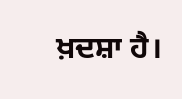ਖ਼ਦਸ਼ਾ ਹੈ।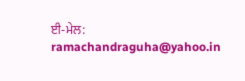ਈ-ਮੇਲ: ramachandraguha@yahoo.in